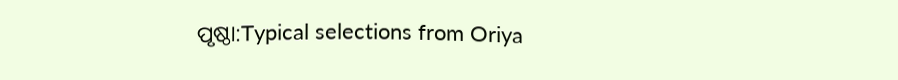ପୃଷ୍ଠା:Typical selections from Oriya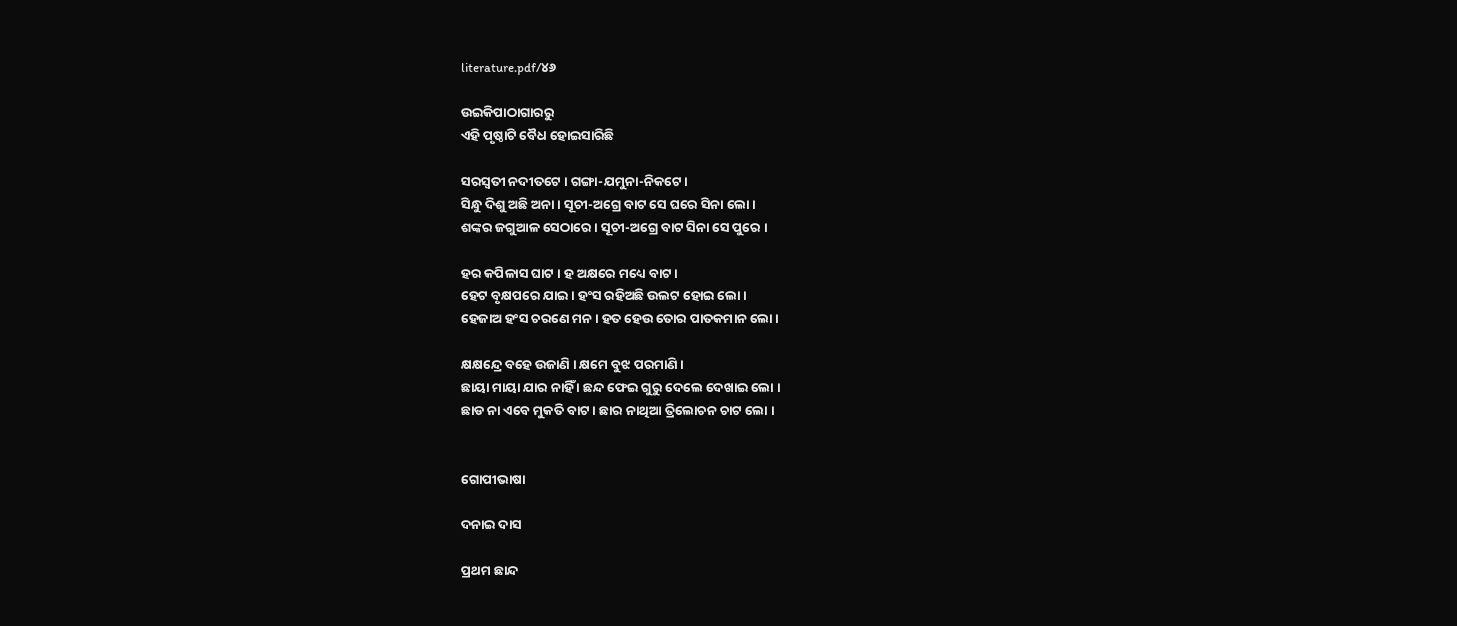literature.pdf/୪୬

ଉଇକିପାଠାଗାର‌ରୁ
ଏହି ପୃଷ୍ଠାଟି ବୈଧ ହୋଇସାରିଛି

ସରସ୍ବତୀ ନଦୀତଟେ । ଗଙ୍ଗା-ଯମୁନା-ନିକଟେ ।
ସିନ୍ଧୁ ଦିଶୁ ଅଛି ଅନା । ସୂଚୀ-ଅଗ୍ରେ ବାଟ ସେ ଘରେ ସିନା ଲୋ ।
ଶଙ୍କର ଜଗୁଆଳ ସେଠାରେ । ସୂଚୀ-ଅଗ୍ରେ ବାଟ ସିନା ସେ ପୁରେ ।

ହର କପିଳାସ ଘାଟ । ହ ଅକ୍ଷରେ ମଧ୍ୟେ ବାଟ ।
ହେଟ ବୃକ୍ଷପରେ ଯାଇ । ହଂସ ରହିଅଛି ଉଲଟ ହୋଇ ଲୋ ।
ହେଜାଅ ହଂସ ଚରଣେ ମନ । ହତ ହେଉ ତୋର ପାତକମାନ ଲୋ ।

କ୍ଷକ୍ଷନ୍ଦ୍ରେ ବହେ ଉଜାଣି । କ୍ଷମେ ବୁଝ ପରମାଣି ।
ଛାୟା ମାୟା ଯାର ନାହିଁ । ଛନ୍ଦ ଫେଇ ଗୁରୁ ଦେଲେ ଦେଖାଇ ଲୋ ।
ଛାଡ ନା ଏବେ ମୁକତି ବାଟ । ଛାର ନାଥିଆ ତ୍ରିଲୋଚନ ଚାଟ ଲୋ ।


ଗୋପୀଭାଷା

ଦନାଇ ଦାସ

ପ୍ରଥମ ଛାନ୍ଦ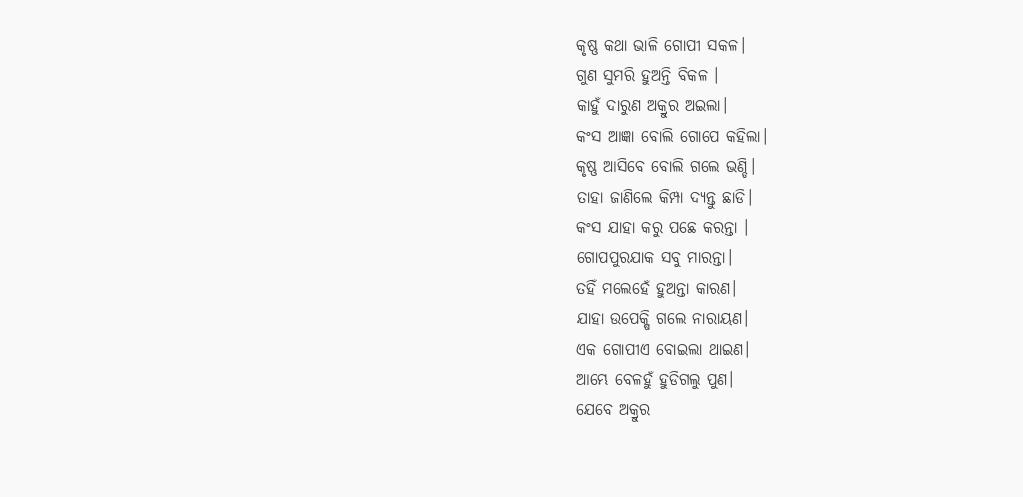କୃଷ୍ଣ କଥା ଭାଳି ଗୋପୀ ସକଳ।
ଗୁଣ ସୁମରି ହୁଅନ୍ତି ବିକଳ ।
କାହୁଁ ଦାରୁଣ ଅକ୍ରୁର ଅଇଲା।
କଂସ ଆଜ୍ଞା ବୋଲି ଗୋପେ କହିଲା।
କୃଷ୍ଣ ଆସିବେ ବୋଲି ଗଲେ ଭଣ୍ଡି।
ତାହା ଜାଣିଲେ କିମ୍ପା ଦ୍ୟନ୍ତୁ ଛାଡି।
କଂସ ଯାହା କରୁ ପଛେ କରନ୍ତା ।
ଗୋପପୁରଯାକ ସବୁ ମାରନ୍ତା।
ତହିଁ ମଲେହେଁ ହୁଅନ୍ତା କାରଣ।
ଯାହା ଉପେକ୍ଷି ଗଲେ ନାରାୟଣ।
ଏକ ଗୋପୀଏ ବୋଇଲା ଥାଇଣ।
ଆମ୍ଭେ ବେଳହୁଁ ହୁଡିଗଲୁ ପୁଣ।
ଯେବେ ଅକ୍ରୁର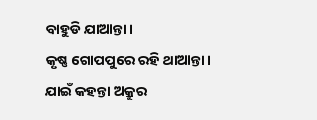ବାହୁଡି ଯାଆନ୍ତା।
କୃଷ୍ଣ ଗୋପପୁରେ ରହି ଥାଆନ୍ତା।
ଯାଇଁ କହନ୍ତା ଅକ୍ରୁର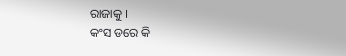ରାଜାକୁ ।
କଂସ ଡରେ କି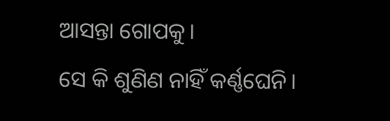ଆସନ୍ତା ଗୋପକୁ।
ସେ କି ଶୁଣିଣ ନାହିଁ କର୍ଣ୍ଣଘେନି।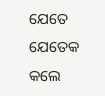ଯେତେ ଯେତେକ କଲେ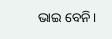ଭାଇ ବେନି।